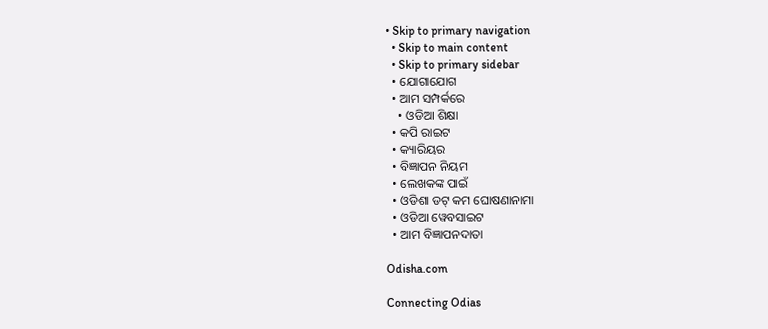• Skip to primary navigation
  • Skip to main content
  • Skip to primary sidebar
  • ଯୋଗାଯୋଗ
  • ଆମ ସମ୍ପର୍କରେ
    • ଓଡିଆ ଶିକ୍ଷା
  • କପି ରାଇଟ
  • କ୍ୟାରିୟର
  • ବିଜ୍ଞାପନ ନିୟମ
  • ଲେଖକଙ୍କ ପାଇଁ
  • ଓଡିଶା ଡଟ୍ କମ ଘୋଷଣାନାମା
  • ଓଡିଆ ୱେବସାଇଟ
  • ଆମ ବିଜ୍ଞାପନଦାତା

Odisha.com

Connecting Odias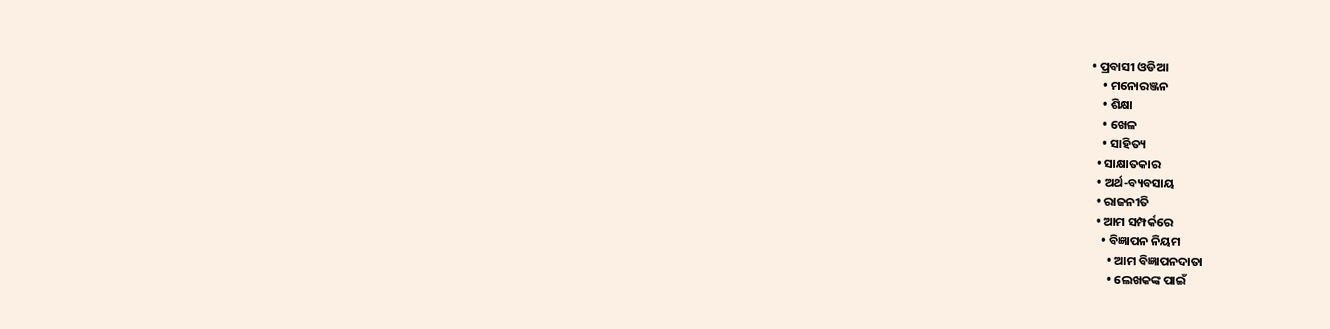• ପ୍ରବାସୀ ଓଡିଆ
    • ମନୋରଞ୍ଜନ
    • ଶିକ୍ଷା
    • ଖେଳ
    • ସାହିତ୍ୟ
  • ସାକ୍ଷାତକାର
  • ଅର୍ଥ-ବ୍ୟବସାୟ
  • ରାଜନୀତି
  • ଆମ ସମ୍ପର୍କରେ
    • ବିଜ୍ଞାପନ ନିୟମ
      • ଆମ ବିଜ୍ଞାପନଦାତା
      • ଲେଖକଙ୍କ ପାଇଁ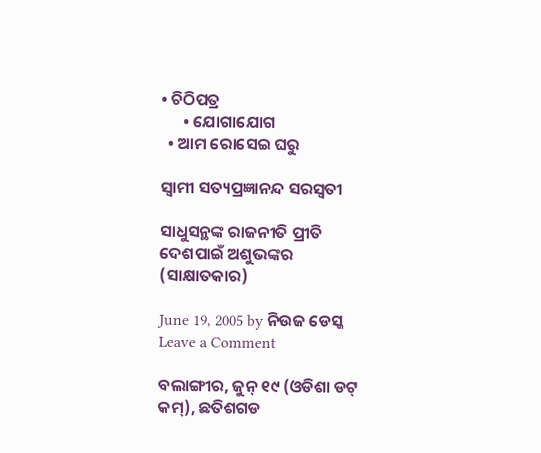• ଚିଠିପତ୍ର
      • ଯୋଗାଯୋଗ
  • ଆମ ରୋସେଇ ଘରୁ

ସ୍ୱାମୀ ସତ୍ୟପ୍ରଜ୍ଞାନନ୍ଦ ସରସ୍ୱତୀ

ସାଧୁସନ୍ଥଙ୍କ ରାଜନୀତି ପ୍ରୀତି ଦେଶପାଇଁ ଅଶୁଭଙ୍କର  (ସାକ୍ଷାତକାର)

June 19, 2005 by ନିଉଜ ଡେସ୍କ Leave a Comment

ବଲାଙ୍ଗୀର, ଜୁନ୍ ୧୯ (ଓଡିଶା ଡଟ୍ କମ୍), ଛତିଶଗଡ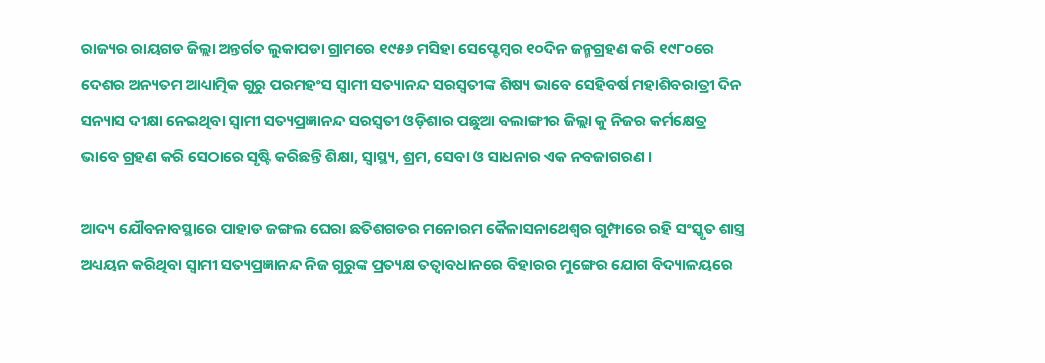ରାଜ୍ୟର ରାୟଗଡ ଜିଲ୍ଲା ଅନ୍ତର୍ଗତ ଲୁକାପଡା ଗ୍ରାମରେ ୧୯୫୬ ମସିହା ସେପ୍ଟେମ୍ବର ୧୦ଦିନ ଜନ୍ମଗ୍ରହଣ କରି ୧୯୮୦ରେ ଦେଶର ଅନ୍ୟତମ ଆଧ୍ୟାତ୍ମିକ ଗୁରୁ ପରମହଂସ ସ୍ୱାମୀ ସତ୍ୟାନନ୍ଦ ସରସ୍ୱତୀଙ୍କ ଶିଷ୍ୟ ଭାବେ ସେହିବର୍ଷ ମହାଶିବରାତ୍ରୀ ଦିନ ସନ୍ୟାସ ଦୀକ୍ଷା ନେଇଥିବା ସ୍ୱାମୀ ସତ୍ୟପ୍ରଜ୍ଞାନନ୍ଦ ସରସ୍ୱତୀ ଓଡ଼ିଶାର ପଛୁଆ ବଲାଙ୍ଗୀର ଜିଲ୍ଲା କୁ ନିଜର କର୍ମକ୍ଷେତ୍ର ଭାବେ ଗ୍ରହଣ କରି ସେଠାରେ ସୃଷ୍ଟି କରିଛନ୍ତି ଶିକ୍ଷା, ସ୍ୱାସ୍ଥ୍ୟ, ଶ୍ରମ, ସେବା ଓ ସାଧନାର ଏକ ନବଜାଗରଣ ।

ଆଦ୍ୟ ଯୌବନାବସ୍ଥାରେ ପାହାଡ ଜଙ୍ଗଲ ଘେରା ଛତିଶଗଡର ମନୋରମ କୈଳାସନାଥେଶ୍ୱର ଗୁମ୍ଫାରେ ରହି ସଂସ୍କୃତ ଶାସ୍ତ୍ର ଅଧ୍ୟୟନ କରିଥିବା ସ୍ୱାମୀ ସତ୍ୟପ୍ରଜ୍ଞାନନ୍ଦ ନିଜ ଗୁରୁଙ୍କ ପ୍ରତ୍ୟକ୍ଷ ତତ୍ୱାବଧାନରେ ବିହାରର ମୁଙ୍ଗେର ଯୋଗ ବିଦ୍ୟାଳୟରେ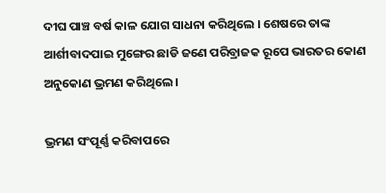ଦୀଘ ପାଞ୍ଚ ବର୍ଷ କାଳ ଯୋଗ ସାଧନା କରିଥିଲେ । ଶେଷରେ ତାଙ୍କ ଆର୍ଶୀବାଦପାଇ ମୁଙ୍ଗେର ଛାଡି ଜଣେ ପରିବ୍ରାଜକ ରୂପେ ଭାରତର କୋଣ ଅନୁକୋଣ ଭ୍ରମଣ କରିଥିଲେ ।

ଭ୍ରମଣ ସଂପୂର୍ଣ୍ଣ କରିବାପରେ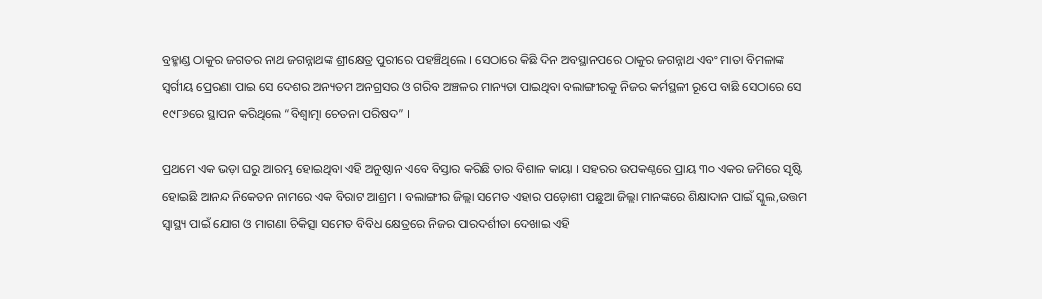ବ୍ରହ୍ମାଣ୍ଡ ଠାକୁର ଜଗତର ନାଥ ଜଗନ୍ନାଥଙ୍କ ଶ୍ରୀକ୍ଷେତ୍ର ପୁରୀରେ ପହଞ୍ଚିଥିଲେ । ସେଠାରେ କିଛି ଦିନ ଅବସ୍ଥାନପରେ ଠାକୁର ଜଗନ୍ନାଥ ଏବଂ ମାତା ବିମଳାଙ୍କ ସ୍ୱର୍ଗୀୟ ପ୍ରେରଣା ପାଇ ସେ ଦେଶର ଅନ୍ୟତମ ଅନଗ୍ରସର ଓ ଗରିବ ଅଞ୍ଚଳର ମାନ୍ୟତା ପାଇଥିବା ବଲାଙ୍ଗୀରକୁ ନିଜର କର୍ମସ୍ଥଳୀ ରୂପେ ବାଛି ସେଠାରେ ସେ ୧୯୮୬ରେ ସ୍ଥାପନ କରିଥିଲେ “ବିଶ୍ୱାତ୍ମା ଚେତନା ପରିଷଦ” ।

ପ୍ରଥମେ ଏକ ଭଡ଼ା ଘରୁ ଆରମ୍ଭ ହୋଇଥିବା ଏହି ଅନୁଷ୍ଠାନ ଏବେ ବିସ୍ତାର କରିଛି ତାର ବିଶାଳ କାୟା । ସହରର ଉପକଣ୍ଠରେ ପ୍ରାୟ ୩୦ ଏକର ଜମିରେ ସୃଷ୍ଟି ହୋଇଛି ଆନନ୍ଦ ନିକେତନ ନାମରେ ଏକ ବିରାଟ ଆଶ୍ରମ । ବଲାଙ୍ଗୀର ଜିଲ୍ଲା ସମେତ ଏହାର ପଡ଼ୋଶୀ ପଛୁଆ ଜିଲ୍ଲା ମାନଙ୍କରେ ଶିକ୍ଷାଦାନ ପାଇଁ ସ୍କୁଲ,ଉତ୍ତମ ସ୍ୱାସ୍ଥ୍ୟ ପାଇଁ ଯୋଗ ଓ ମାଗଣା ଚିକିତ୍ସା ସମେତ ବିବିଧ କ୍ଷେତ୍ରରେ ନିଜର ପାରଦର୍ଶୀତା ଦେଖାଇ ଏହି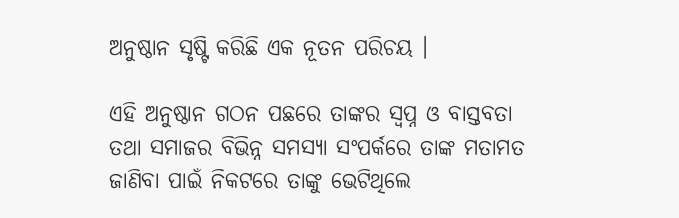ଅନୁଷ୍ଠାନ ସୃଷ୍ଟି କରିଛି ଏକ ନୂତନ ପରିଚୟ ।

ଏହି ଅନୁଷ୍ଠାନ ଗଠନ ପଛରେ ତାଙ୍କର ସ୍ୱପ୍ନ ଓ ବାସ୍ତବତା ତଥା ସମାଜର ବିଭିନ୍ନ ସମସ୍ୟା ସଂପର୍କରେ ତାଙ୍କ ମତାମତ ଜାଣିବା ପାଇଁ ନିକଟରେ ତାଙ୍କୁ ଭେଟିଥିଲେ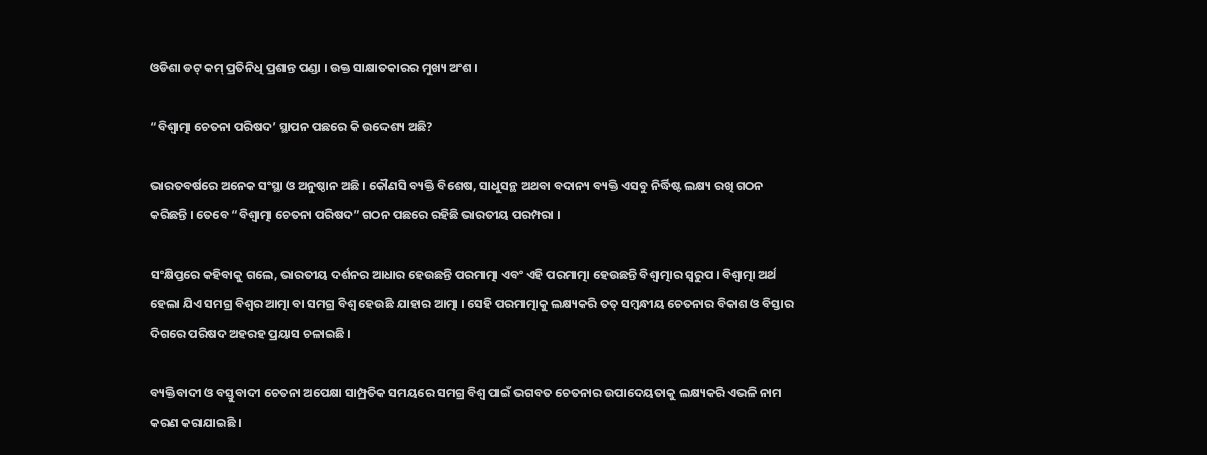ଓଡିଶା ଡଟ୍ କମ୍ ପ୍ରତିନିଧି ପ୍ରଶାନ୍ତ ପଣ୍ଡା । ଉକ୍ତ ସାକ୍ଷାତକାରର ମୁଖ୍ୟ ଅଂଶ ।

“ବିଶ୍ୱାତ୍ମା ଚେତନା ପରିଷଦ’ ସ୍ଥାପନ ପଛରେ କି ଉଦ୍ଦେଶ୍ୟ ଅଛି?

ଭାରତବର୍ଷରେ ଅନେକ ସଂସ୍ଥା ଓ ଅନୁଷ୍ଠାନ ଅଛି । କୌଣସି ବ୍ୟକ୍ତି ବିଶେଷ, ସାଧୁସନ୍ଥ ଅଥବା ବଦାନ୍ୟ ବ୍ୟକ୍ତି ଏସବୁ ନିର୍ଦ୍ଧିଷ୍ଟ ଲକ୍ଷ୍ୟ ରଖି ଗଠନ କରିଛନ୍ତି । ତେବେ “ବିଶ୍ୱାତ୍ମା ଚେତନା ପରିଷଦ” ଗଠନ ପଛରେ ରହିଛି ଭାରତୀୟ ପରମ୍ପରା ।

ସଂକ୍ଷିପ୍ତରେ କହିବାକୁ ଗଲେ, ଭାରତୀୟ ଦର୍ଶନର ଆଧାର ହେଉଛନ୍ତି ପରମାତ୍ମା ଏବଂ ଏହି ପରମାତ୍ମା ହେଉଛନ୍ତି ବିଶ୍ୱାତ୍ମାର ସ୍ୱରୁପ । ବିଶ୍ୱାତ୍ମା ଅର୍ଥ ହେଲା ଯିଏ ସମଗ୍ର ବିଶ୍ୱର ଆତ୍ମା ବା ସମଗ୍ର ବିଶ୍ୱ ହେଉଛି ଯାହାର ଆତ୍ମା । ସେହି ପରମାତ୍ମାକୁ ଲକ୍ଷ୍ୟକରି ତତ୍ ସମ୍ବନ୍ଧୀୟ ଚେତନାର ବିକାଶ ଓ ବିସ୍ତାର ଦିଗରେ ପରିଷଦ ଅହରହ ପ୍ରୟାସ ଚଳାଇଛି ।

ବ୍ୟକ୍ତିବାଦୀ ଓ ବସ୍ତୁବାଦୀ ଚେତନା ଅପେକ୍ଷା ସାମ୍ପ୍ରତିକ ସମୟରେ ସମଗ୍ର ବିଶ୍ୱ ପାଇଁ ଭଗବତ ଚେତନାର ଉପାଦେୟତାକୁ ଲକ୍ଷ୍ୟକରି ଏଭଳି ନାମ କରଣ କରାଯାଇଛି ।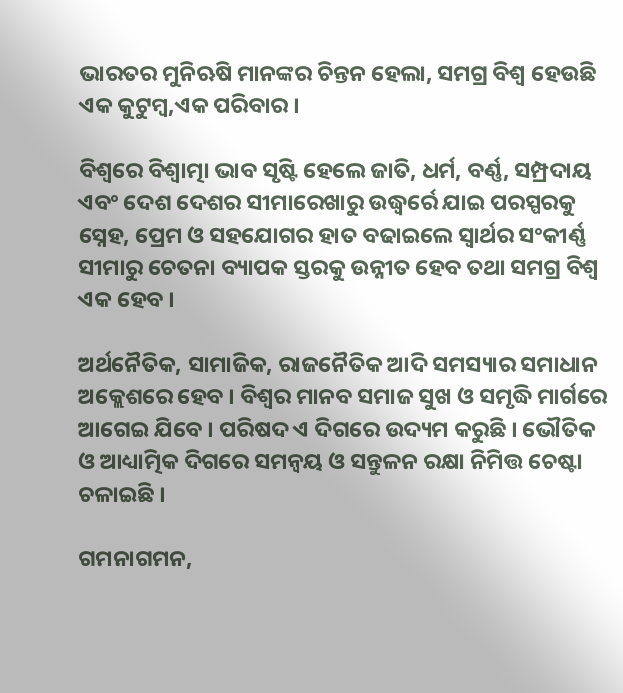ଭାରତର ମୁନିଋଷି ମାନଙ୍କର ଚିନ୍ତନ ହେଲା, ସମଗ୍ର ବିଶ୍ୱ ହେଉଛି ଏକ କୁଟୁମ୍ବ,ଏକ ପରିବାର ।

ବିଶ୍ୱରେ ବିଶ୍ୱାତ୍ମା ଭାବ ସୃଷ୍ଟି ହେଲେ ଜାତି, ଧର୍ମ, ବର୍ଣ୍ଣ, ସମ୍ପ୍ରଦାୟ ଏବଂ ଦେଶ ଦେଶର ସୀମାରେଖାରୁ ଉଦ୍ଧ୍ୱର୍ରେ ଯାଇ ପରସ୍ପରକୁ ସ୍ନେହ, ପ୍ରେମ ଓ ସହଯୋଗର ହାତ ବଢାଇଲେ ସ୍ୱାର୍ଥର ସଂକୀର୍ଣ୍ଣ ସୀମାରୁ ଚେତନା ବ୍ୟାପକ ସ୍ତରକୁ ଉନ୍ନୀତ ହେବ ତଥା ସମଗ୍ର ବିଶ୍ୱ ଏକ ହେବ ।

ଅର୍ଥନୈତିକ, ସାମାଜିକ, ରାଜନୈତିକ ଆଦି ସମସ୍ୟାର ସମାଧାନ ଅକ୍ଲେଶରେ ହେବ । ବିଶ୍ୱର ମାନବ ସମାଜ ସୁଖ ଓ ସମୃଦ୍ଧି ମାର୍ଗରେ ଆଗେଇ ଯିବେ । ପରିଷଦ ଏ ଦିଗରେ ଉଦ୍ୟମ କରୁଛି । ଭୌତିକ ଓ ଆଧ୍ୟାତ୍ମିକ ଦିଗରେ ସମନ୍ୱୟ ଓ ସନ୍ତୁଳନ ରକ୍ଷା ନିମିତ୍ତ ଚେଷ୍ଟା ଚଳାଇଛି ।

ଗମନାଗମନ,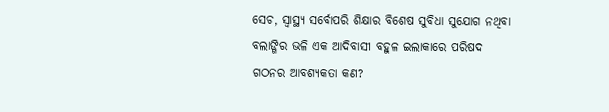ସେଚ, ସ୍ୱାସ୍ଥ୍ୟ ସର୍ବୋପରି ଶିକ୍ଷାର ବିଶେଷ ସୁବିଧା ସୁଯୋଗ ନଥିବା ବଲାଙ୍ଗିର ଭଳି ଏକ ଆଦିବାସୀ ବହୁଳ ଇଲାକାରେ ପରିଷଦ ଗଠନର ଆବଶ୍ୟକତା କଣ?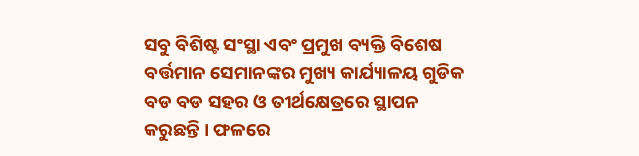ସବୁ ବିଶିଷ୍ଟ ସଂସ୍ଥା ଏବଂ ପ୍ରମୁଖ ବ୍ୟକ୍ତି ବିଶେଷ ବର୍ତ୍ତମାନ ସେମାନଙ୍କର ମୁଖ୍ୟ କାର୍ଯ୍ୟାଳୟ ଗୁଡିକ ବଡ ବଡ ସହର ଓ ତୀର୍ଥକ୍ଷେତ୍ରରେ ସ୍ଥାପନ କରୁଛନ୍ତି । ଫଳରେ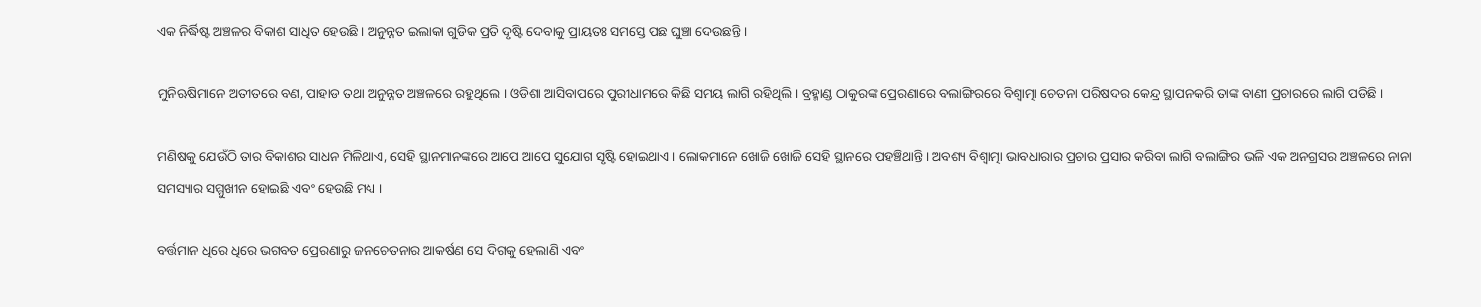ଏକ ନିର୍ଦ୍ଧିଷ୍ଟ ଅଞ୍ଚଳର ବିକାଶ ସାଧିତ ହେଉଛି । ଅନୁନ୍ନତ ଇଲାକା ଗୁଡିକ ପ୍ରତି ଦୃଷ୍ଟି ଦେବାକୁ ପ୍ରାୟତଃ ସମସ୍ତେ ପଛ ଘୁଞ୍ଚା ଦେଉଛନ୍ତି ।

ମୁନିଋଷିମାନେ ଅତୀତରେ ବଣ, ପାହାଡ ତଥା ଅନୁନ୍ନତ ଅଞ୍ଚଳରେ ରହୁଥିଲେ । ଓଡିଶା ଆସିବାପରେ ପୁରୀଧାମରେ କିଛି ସମୟ ଲାଗି ରହିଥିଲି । ବ୍ରହ୍ମାଣ୍ଡ ଠାକୁରଙ୍କ ପ୍ରେରଣାରେ ବଲାଙ୍ଗିରରେ ବିଶ୍ୱାତ୍ମା ଚେତନା ପରିଷଦର କେନ୍ଦ୍ର ସ୍ଥାପନକରି ତାଙ୍କ ବାଣୀ ପ୍ରଚାରରେ ଲାଗି ପଡିଛି ।

ମଣିଷକୁ ଯେଉଁଠି ତାର ବିକାଶର ସାଧନ ମିଳିଥାଏ, ସେହି ସ୍ଥାନମାନଙ୍କରେ ଆପେ ଆପେ ସୁଯୋଗ ସୃଷ୍ଟି ହୋଇଥାଏ । ଲୋକମାନେ ଖୋଜି ଖୋଜି ସେହି ସ୍ଥାନରେ ପହଞ୍ଚିଥାନ୍ତି । ଅବଶ୍ୟ ବିଶ୍ୱାତ୍ମା ଭାବଧାରାର ପ୍ରଚାର ପ୍ରସାର କରିବା ଲାଗି ବଲାଙ୍ଗିର ଭଳି ଏକ ଅନଗ୍ରସର ଅଞ୍ଚଳରେ ନାନା ସମସ୍ୟାର ସମ୍ମୁଖୀନ ହୋଇଛି ଏବଂ ହେଉଛି ମଧ୍ୟ ।

ବର୍ତ୍ତମାନ ଧିରେ ଧିରେ ଭଗବତ ପ୍ରେରଣାରୁ ଜନଚେତନାର ଆକର୍ଷଣ ସେ ଦିଗକୁ ହେଲାଣି ଏବଂ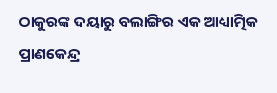ଠାକୁରଙ୍କ ଦୟାରୁ ବଲାଙ୍ଗିର ଏକ ଆଧ୍ୟାତ୍ମିକ ପ୍ରାଣକେନ୍ଦ୍ର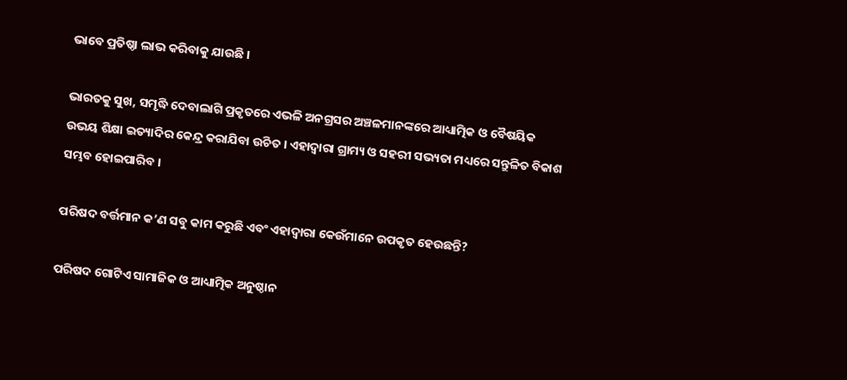ଭାବେ ପ୍ରତିଷ୍ଠା ଲାଭ କରିବାକୁ ଯାଉଛି ।

ଭାରତକୁ ସୁଖ, ସମୃଦ୍ଧି ଦେବାଲାଗି ପ୍ରକୃତରେ ଏଭଳି ଅନଗ୍ରସର ଅଞ୍ଚଳମାନଙ୍କରେ ଆଧ୍ୟାତ୍ମିକ ଓ ବୈଷୟିକ ଉଭୟ ଶିକ୍ଷା ଇତ୍ୟାଦିର କେନ୍ଦ୍ର କରାଯିବା ଉଚିତ । ଏହାଦ୍ୱାରା ଗ୍ରାମ୍ୟ ଓ ସହରୀ ସଭ୍ୟତା ମଧ୍ୟରେ ସନ୍ତୁଳିତ ବିକାଶ ସମ୍ଭବ ହୋଇପାରିବ ।

ପରିଷଦ ବର୍ତ୍ତମାନ କ’ଣ ସବୁ କାମ କରୁଛି ଏବଂ ଏହାଦ୍ୱାରା କେଉଁମାନେ ଉପକୃତ ହେଉଛନ୍ତି?

ପରିଷଦ ଗୋଟିଏ ସାମାଜିକ ଓ ଆଧ୍ୟାତ୍ମିକ ଅନୁଷ୍ଠାନ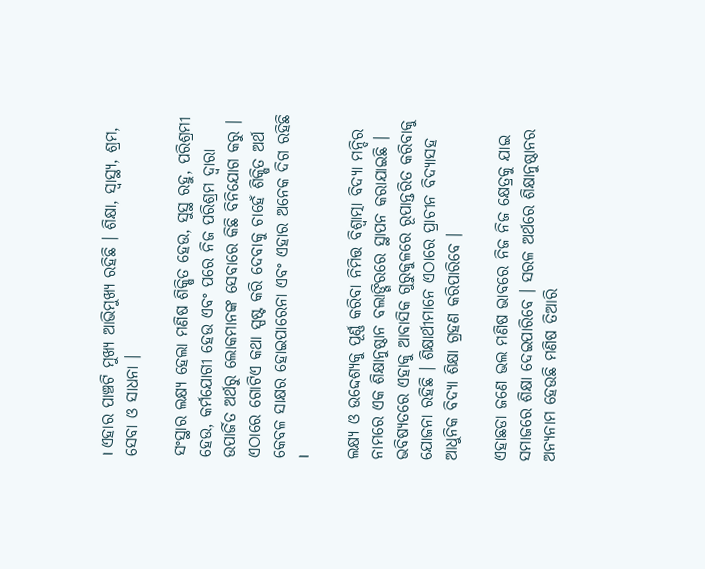। ଏହାର ପାଞ୍ଚଟି ମୁଖ୍ୟ ଆଭିମୁଖ୍ୟ ରହିଛି । ଶିକ୍ଷା, ସ୍ୱାସ୍ଥ୍ୟ, ଶ୍ରମ, ସେବା ଓ ସାଧନା ।

ସଂସ୍ଥାର ଲକ୍ଷ୍ୟ ହେଲା ମଣିଷ ଶିକ୍ଷିତ ହେଉ, ସୁସ୍ଥ ରହୁ, ପରିଶ୍ରମୀ ହେଉ, କର୍ମଯୋଗୀ ହେଉ ଏବଂ ପରେ ନିଜ ପରିଶ୍ରମ ଦ୍ୱାରା ଉପାର୍ଜିତ ଅର୍ଥରୁ ଲୋକମାନଙ୍କ ସେବାରେ କିଛି ବିନିଯୋଗ କରୁ । ଏଠାରେ ଗୋଟିଏ କଥା ସ୍ପଷ୍ଟ କରି ଦେବାକୁ ଚାହେଁ ଶିକ୍ଷିତ ଅର୍ଥ କେବଳ ସାକ୍ଷର ହୋଇପାରେନା ଏବଂ ଏହାର ଅନେକ ଦିଗ ରହିଛି ।

ଲକ୍ଷ୍ୟ ଓ ଉଦ୍ଦେଶ୍ୟକୁ ପୂର୍ଣ୍ଣ କରିବା ନିମିତ୍ତ ବିଶ୍ୱାତ୍ମା ବିଦ୍ୟା ମନ୍ଦିର ନାମରେ ଏକ ଶିକ୍ଷାନୁଷ୍ଠାନ ବଲାଙ୍ଗିରରେ ସ୍ଥାପନ କରାଯାଇଛି । ଭବିଷ୍ୟତରେ ଏହାକୁ ଆବାସିକ ଗୁରୁକୁଳରେ ରୂପାନ୍ତରିତ କରିବାକୁ ଯୋଜନା ରହିଛି । ଶିକ୍ଷାର୍ଥୀମାନେ ଏଠାରେ ପ୍ରାଚୀନ ବିଦ୍ୟାସହ ଆଧୁନିକ ବିଦ୍ୟା ଶିକ୍ଷା ଗ୍ରହଣ କରିପାରିବେ ।

ଏହାଛଡା ଜଣେ ଭଲ ମଣିଷ ଭାବରେ ନିଜ ନିଜ କ୍ଷେତ୍ରକୁ ଯାଇ ସମାଜରେ ଶିକ୍ଷା ଦେଇପାରିବେ । ସରଳ ଅର୍ଥରେ ଶିକ୍ଷାନୁଷ୍ଠାନର ଅନ୍ୟନାମ ହେଉଛି ମଣିଷ ତିଆରି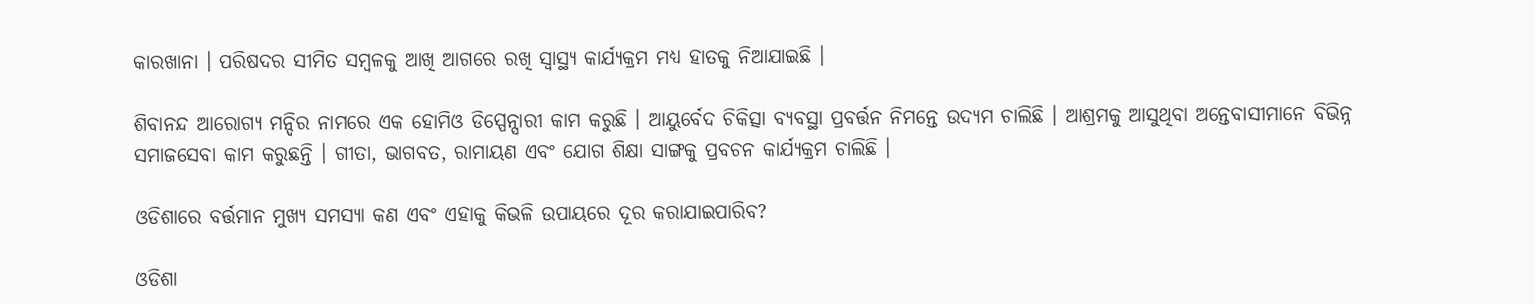କାରଖାନା । ପରିଷଦର ସୀମିତ ସମ୍ବଳକୁ ଆଖି ଆଗରେ ରଖି ସ୍ୱାସ୍ଥ୍ୟ କାର୍ଯ୍ୟକ୍ରମ ମଧ୍ୟ ହାତକୁ ନିଆଯାଇଛି ।

ଶିବାନନ୍ଦ ଆରୋଗ୍ୟ ମନ୍ଦିର ନାମରେ ଏକ ହୋମିଓ ଡିସ୍ପେନ୍ସାରୀ କାମ କରୁଛି । ଆୟୁର୍ବେଦ ଚିକିତ୍ସା ବ୍ୟବସ୍ଥା ପ୍ରବର୍ତ୍ତନ ନିମନ୍ତେ ଉଦ୍ୟମ ଚାଲିଛି । ଆଶ୍ରମକୁ ଆସୁଥିବା ଅନ୍ତେବାସୀମାନେ ବିଭିନ୍ନ ସମାଜସେବା କାମ କରୁଛନ୍ତି । ଗୀତା, ଭାଗବତ, ରାମାୟଣ ଏବଂ ଯୋଗ ଶିକ୍ଷା ସାଙ୍ଗକୁ ପ୍ରବଚନ କାର୍ଯ୍ୟକ୍ରମ ଚାଲିଛି ।

ଓଡିଶାରେ ବର୍ତ୍ତମାନ ମୁଖ୍ୟ ସମସ୍ୟା କଣ ଏବଂ ଏହାକୁ କିଭଳି ଉପାୟରେ ଦୂର କରାଯାଇପାରିବ?

ଓଡିଶା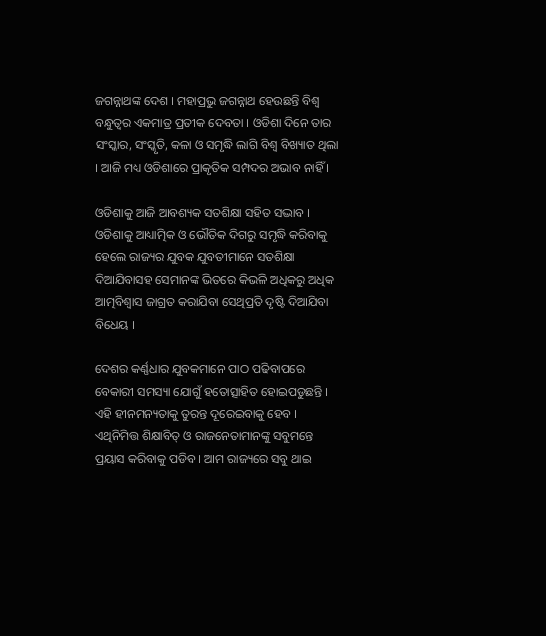ଜଗନ୍ନାଥଙ୍କ ଦେଶ । ମହାପ୍ରଭୁ ଜଗନ୍ନାଥ ହେଉଛନ୍ତି ବିଶ୍ୱ ବନ୍ଧୁତ୍ୱର ଏକମାତ୍ର ପ୍ରତୀକ ଦେବତା । ଓଡିଶା ଦିନେ ତାର ସଂସ୍କାର, ସଂସ୍କୃତି, କଳା ଓ ସମୃଦ୍ଧି ଲାଗି ବିଶ୍ୱ ବିଖ୍ୟାତ ଥିଲା । ଆଜି ମଧ୍ୟ ଓଡିଶାରେ ପ୍ରାକୃତିକ ସମ୍ପଦର ଅଭାବ ନାହିଁ ।

ଓଡିଶାକୁ ଆଜି ଆବଶ୍ୟକ ସତଶିକ୍ଷା ସହିତ ସଦ୍ଭାବ । ଓଡିଶାକୁ ଆଧ୍ୟାତ୍ମିକ ଓ ଭୌତିକ ଦିଗରୁ ସମୃଦ୍ଧି କରିବାକୁ ହେଲେ ରାଜ୍ୟର ଯୁବକ ଯୁବତୀମାନେ ସତଶିକ୍ଷା ଦିଆଯିବାସହ ସେମାନଙ୍କ ଭିତରେ କିଭଳି ଅଧିକରୁ ଅଧିକ ଆତ୍ମବିଶ୍ୱାସ ଜାଗ୍ରତ କରାଯିବା ସେଥିପ୍ରତି ଦୃଷ୍ଟି ଦିଆଯିବା ବିଧେୟ ।

ଦେଶର କର୍ଣ୍ଣଧାର ଯୁବକମାନେ ପାଠ ପଢିବାପରେ ବେକାରୀ ସମସ୍ୟା ଯୋଗୁଁ ହତୋତ୍ସାହିତ ହୋଇପଡୁଛନ୍ତି । ଏହି ହୀନମନ୍ୟତାକୁ ତୁରନ୍ତ ଦୂରେଇବାକୁ ହେବ । ଏଥିନିମିତ୍ତ ଶିକ୍ଷାବିତ୍ ଓ ରାଜନେତାମାନଙ୍କୁ ସବୁମନ୍ତେ ପ୍ରୟାସ କରିବାକୁ ପଡିବ । ଆମ ରାଜ୍ୟରେ ସବୁ ଥାଇ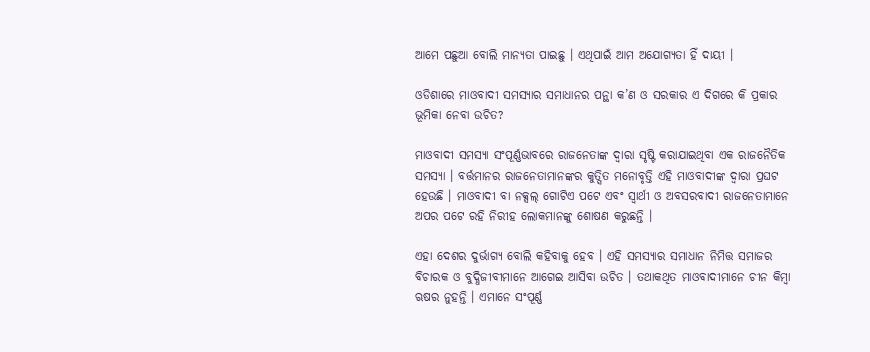ଆମେ ପଛୁଆ ବୋଲି ମାନ୍ୟତା ପାଇଛୁ । ଏଥିପାଇଁ ଆମ ଅଯୋଗ୍ୟତା ହିଁ ଦାୟୀ ।

ଓଡିଶାରେ ମାଓବାଦୀ ସମସ୍ୟାର ସମାଧାନର ପନ୍ଥା କ’ଣ ଓ ସରକାର ଏ ଦିଗରେ କି ପ୍ରକାର ଭୂମିକା ନେବା ଉଚିତ?

ମାଓବାଦୀ ସମସ୍ୟା ସଂପୂର୍ଣ୍ଣଭାବରେ ରାଜନେତାଙ୍କ ଦ୍ୱାରା ସୃଷ୍ଟି କରାଯାଇଥିବା ଏକ ରାଜନୈତିକ ସମସ୍ୟା । ବର୍ତ୍ତମାନର ରାଜନେତାମାନଙ୍କର କୁତ୍ସିତ ମନୋବୃତ୍ତି ଏହି ମାଓବାଦୀଙ୍କ ଦ୍ୱାରା ପ୍ରଘଟ ହେଉଛି । ମାଓବାଦୀ ବା ନକ୍ସଲ୍ ଗୋଟିଏ ପଟେ ଏବଂ ସ୍ୱାର୍ଥୀ ଓ ଅବସରବାଦୀ ରାଜନେତାମାନେ ଅପର ପଟେ ରହି ନିରୀହ ଲୋକମାନଙ୍କୁ ଶୋଷଣ କରୁଛନ୍ତି ।

ଏହା ଦେଶର ଦୁର୍ଭାଗ୍ୟ ବୋଲି କହିବାକୁ ହେବ । ଏହି ସମସ୍ୟାର ସମାଧାନ ନିମିତ୍ତ ସମାଜର ବିଚାରକ ଓ ବୁଦ୍ଧିଜୀବୀମାନେ ଆଗେଇ ଆସିବା ଉଚିତ । ତଥାକଥିତ ମାଓବାଦୀମାନେ ଚୀନ କିମ୍ବା ଋଷର ନୁହନ୍ତି । ଏମାନେ ସଂପୂର୍ଣ୍ଣ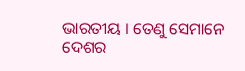ଭାରତୀୟ । ତେଣୁ ସେମାନେ ଦେଶର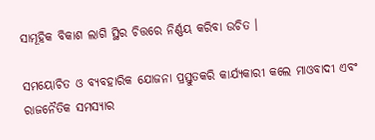ସାମୂହିକ ବିକାଶ ଲାଗି ସ୍ଥିର ଚିତ୍ତରେ ନିର୍ଣ୍ଣୟ କରିବା ଉଚିତ ।

ସମୟୋଚିତ ଓ ବ୍ୟବହାରିକ ଯୋଜନା ପ୍ରସ୍ତୁତକରି କାର୍ଯ୍ୟକାରୀ କଲେ ମାଓବାଦୀ ଏବଂ ରାଜନୈତିକ ସମସ୍ୟାର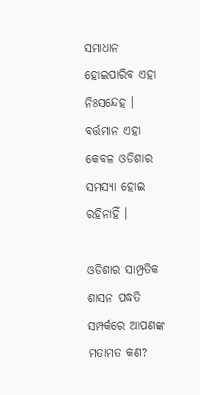ସମାଧାନ ହୋଇପାରିବ ଏହା ନିଃସନ୍ଦେହ । ବର୍ତ୍ତମାନ ଏହା କେବଳ ଓଡିଶାର ସମସ୍ୟା ହୋଇ ରହିନାହିଁ ।

ଓଡିଶାର ସାମ୍ପ୍ରତିକ ଶାସନ ପଦ୍ଧତି ସମ୍ପର୍କରେ ଆପଣଙ୍କ ମତାମତ କଣ?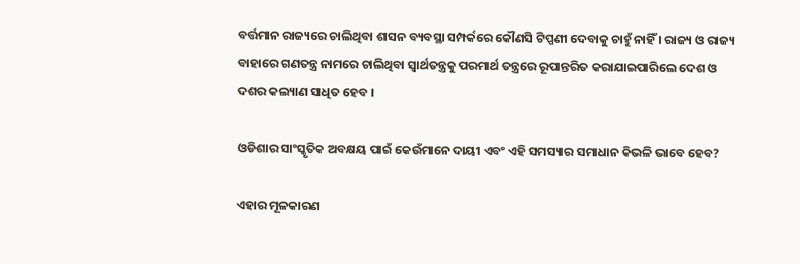ବର୍ତ୍ତମାନ ରାଜ୍ୟରେ ଚାଲିଥିବା ଶାସନ ବ୍ୟବସ୍ଥା ସମ୍ପର୍କରେ କୌଣସି ଟିପ୍ପଣୀ ଦେବାକୁ ଚାହୁଁ ନାହିଁ । ରାଜ୍ୟ ଓ ରାଜ୍ୟ ବାହାରେ ଗଣତନ୍ତ୍ର ନାମରେ ଚାଲିଥିବା ସ୍ୱାର୍ଥତନ୍ତ୍ରକୁ ପରମାର୍ଥ ତନ୍ତ୍ରରେ ରୂପାନ୍ତରିତ କରାଯାଇପାରିଲେ ଦେଶ ଓ ଦଶର କଲ୍ୟାଣ ସାଧିତ ହେବ ।

ଓଡିଶାର ସାଂସ୍କୃତିକ ଅବକ୍ଷୟ ପାଇଁ କେଉଁମାନେ ଦାୟୀ ଏବଂ ଏହି ସମସ୍ୟାର ସମାଧାନ କିଭଳି ଭାବେ ହେବ?

ଏହାର ମୂଳକାରଣ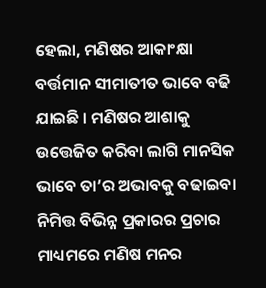ହେଲା, ମଣିଷର ଆକାଂକ୍ଷା ବର୍ତ୍ତମାନ ସୀମାତୀତ ଭାବେ ବଢି ଯାଇଛି । ମଣିଷର ଆଶାକୁ ଉତ୍ତେଜିତ କରିବା ଲାଗି ମାନସିକ ଭାବେ ତା’ର ଅଭାବକୁ ବଢାଇବା ନିମିତ୍ତ ବିଭିନ୍ନ ପ୍ରକାରର ପ୍ରଚାର ମାଧ୍ୟମରେ ମଣିଷ ମନର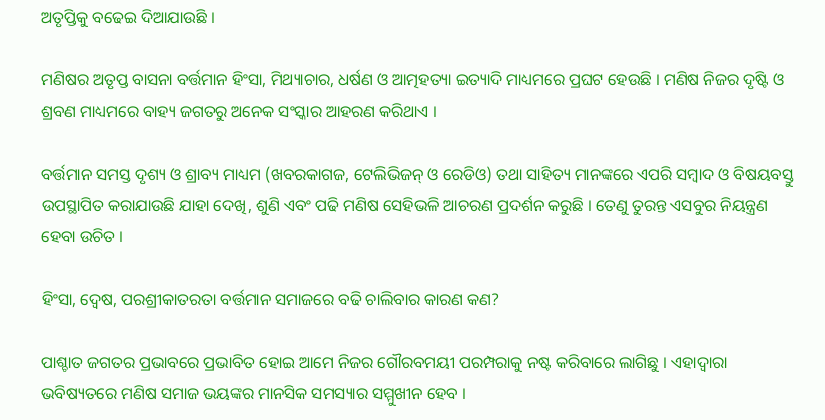ଅତୃପ୍ତିକୁ ବଢେଇ ଦିଆଯାଉଛି ।

ମଣିଷର ଅତୃପ୍ତ ବାସନା ବର୍ତ୍ତମାନ ହିଂସା, ମିଥ୍ୟାଚାର, ଧର୍ଷଣ ଓ ଆତ୍ମହତ୍ୟା ଇତ୍ୟାଦି ମାଧ୍ୟମରେ ପ୍ରଘଟ ହେଉଛି । ମଣିଷ ନିଜର ଦୃଷ୍ଟି ଓ ଶ୍ରବଣ ମାଧ୍ୟମରେ ବାହ୍ୟ ଜଗତରୁ ଅନେକ ସଂସ୍କାର ଆହରଣ କରିଥାଏ ।

ବର୍ତ୍ତମାନ ସମସ୍ତ ଦୃଶ୍ୟ ଓ ଶ୍ରାବ୍ୟ ମାଧ୍ୟମ (ଖବରକାଗଜ, ଟେଲିଭିଜନ୍ ଓ ରେଡିଓ) ତଥା ସାହିତ୍ୟ ମାନଙ୍କରେ ଏପରି ସମ୍ବାଦ ଓ ବିଷୟବସ୍ତୁ ଉପସ୍ଥାପିତ କରାଯାଉଛି ଯାହା ଦେଖି, ଶୁଣି ଏବଂ ପଢି ମଣିଷ ସେହିଭଳି ଆଚରଣ ପ୍ରଦର୍ଶନ କରୁଛି । ତେଣୁ ତୁରନ୍ତ ଏସବୁର ନିୟନ୍ତ୍ରଣ ହେବା ଉଚିତ ।

ହିଂସା, ଦ୍ୱେଷ, ପରଶ୍ରୀକାତରତା ବର୍ତ୍ତମାନ ସମାଜରେ ବଢି ଚାଲିବାର କାରଣ କଣ?

ପାଶ୍ଚାତ ଜଗତର ପ୍ରଭାବରେ ପ୍ରଭାବିତ ହୋଇ ଆମେ ନିଜର ଗୌରବମୟୀ ପରମ୍ପରାକୁ ନଷ୍ଟ କରିବାରେ ଲାଗିଛୁ । ଏହାଦ୍ୱାରା ଭବିଷ୍ୟତରେ ମଣିଷ ସମାଜ ଭୟଙ୍କର ମାନସିକ ସମସ୍ୟାର ସମ୍ମୁଖୀନ ହେବ ।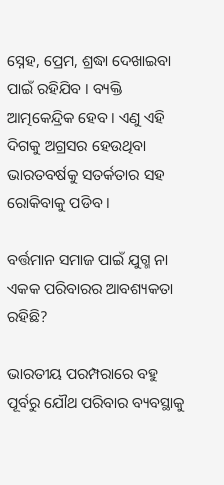ସ୍ନେହ, ପ୍ରେମ, ଶ୍ରଦ୍ଧା ଦେଖାଇବା ପାଇଁ ରହିଯିବ । ବ୍ୟକ୍ତି ଆତ୍ମକେନ୍ଦ୍ରିକ ହେବ । ଏଣୁ ଏହି ଦିଗକୁ ଅଗ୍ରସର ହେଉଥିବା ଭାରତବର୍ଷକୁ ସତର୍କତାର ସହ ରୋକିବାକୁ ପଡିବ ।

ବର୍ତ୍ତମାନ ସମାଜ ପାଇଁ ଯୁଗ୍ମ ନା ଏକକ ପରିବାରର ଆବଶ୍ୟକତା ରହିଛି?

ଭାରତୀୟ ପରମ୍ପରାରେ ବହୁ ପୂର୍ବରୁ ଯୌଥ ପରିବାର ବ୍ୟବସ୍ଥାକୁ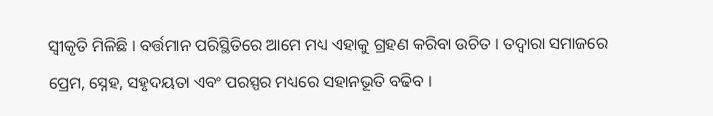ସ୍ୱୀକୃତି ମିଳିଛି । ବର୍ତ୍ତମାନ ପରିସ୍ଥିତିରେ ଆମେ ମଧ୍ୟ ଏହାକୁ ଗ୍ରହଣ କରିବା ଉଚିତ । ତଦ୍ୱାରା ସମାଜରେ ପ୍ରେମ, ସ୍ନେହ, ସହୃଦୟତା ଏବଂ ପରସ୍ପର ମଧ୍ୟରେ ସହାନଭୂତି ବଢିବ ।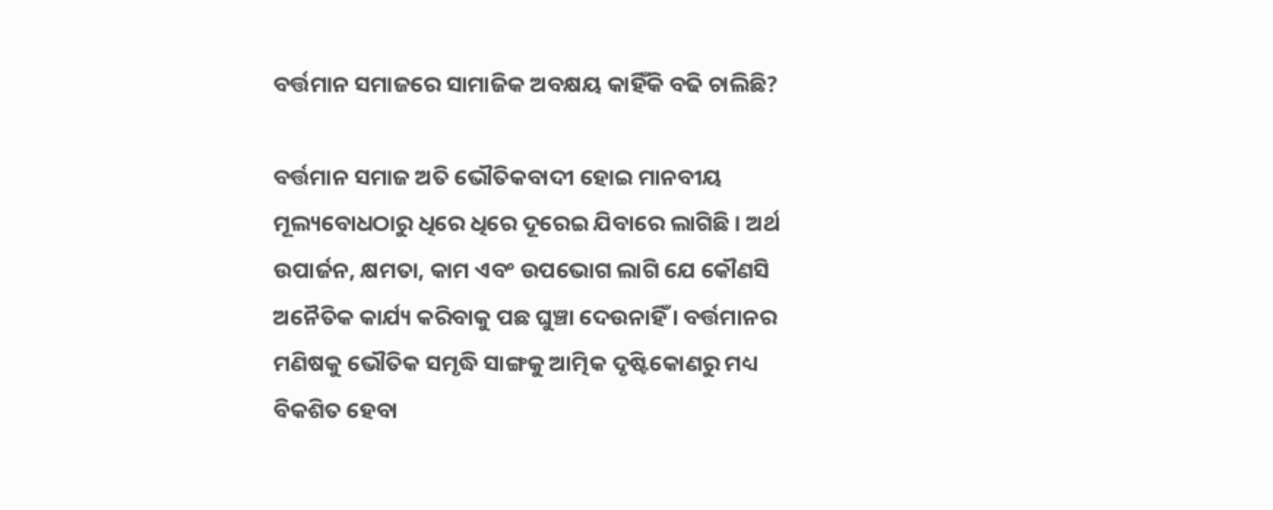ବର୍ତ୍ତମାନ ସମାଜରେ ସାମାଜିକ ଅବକ୍ଷୟ କାହିଁକି ବଢି ଚାଲିଛି?

ବର୍ତ୍ତମାନ ସମାଜ ଅତି ଭୌତିକବାଦୀ ହୋଇ ମାନବୀୟ ମୂଲ୍ୟବୋଧଠାରୁ ଧିରେ ଧିରେ ଦୂରେଇ ଯିବାରେ ଲାଗିଛି । ଅର୍ଥ ଉପାର୍ଜନ, କ୍ଷମତା, କାମ ଏବଂ ଉପଭୋଗ ଲାଗି ଯେ କୌଣସି ଅନୈତିକ କାର୍ଯ୍ୟ କରିବାକୁ ପଛ ଘୁଞ୍ଚା ଦେଉନାହିଁ । ବର୍ତ୍ତମାନର ମଣିଷକୁ ଭୌତିକ ସମୃଦ୍ଧି ସାଙ୍ଗକୁ ଆତ୍ମିକ ଦୃଷ୍ଟିକୋଣରୁ ମଧ୍ୟ ବିକଶିତ ହେବା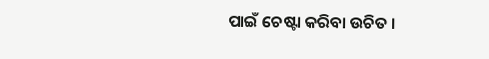ପାଇଁ ଚେଷ୍ଟା କରିବା ଉଚିତ ।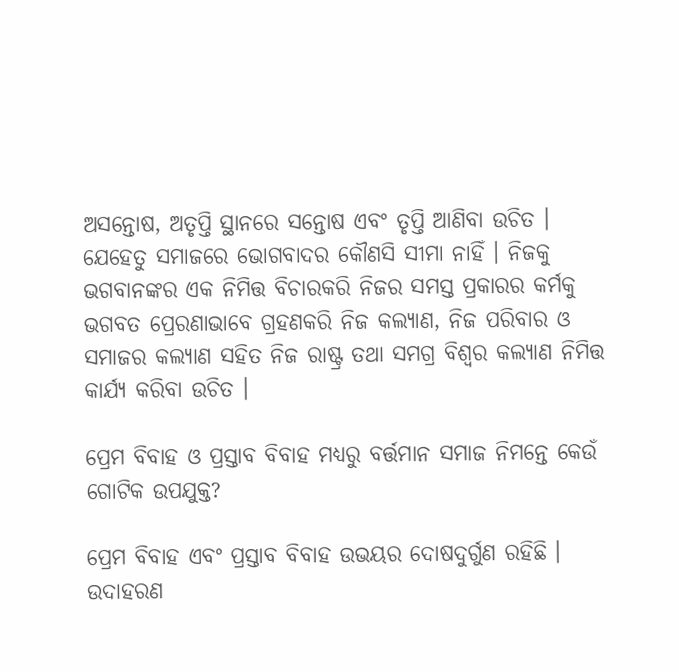ଅସନ୍ତୋଷ, ଅତୃପ୍ତି ସ୍ଥାନରେ ସନ୍ତୋଷ ଏବଂ ତୃପ୍ତି ଆଣିବା ଉଚିତ । ଯେହେତୁ ସମାଜରେ ଭୋଗବାଦର କୌଣସି ସୀମା ନାହିଁ । ନିଜକୁ ଭଗବାନଙ୍କର ଏକ ନିମିତ୍ତ ବିଚାରକରି ନିଜର ସମସ୍ତ ପ୍ରକାରର କର୍ମକୁ ଭଗବତ ପ୍ରେରଣାଭାବେ ଗ୍ରହଣକରି ନିଜ କଲ୍ୟାଣ, ନିଜ ପରିବାର ଓ ସମାଜର କଲ୍ୟାଣ ସହିତ ନିଜ ରାଷ୍ଟ୍ର ତଥା ସମଗ୍ର ବିଶ୍ୱର କଲ୍ୟାଣ ନିମିତ୍ତ କାର୍ଯ୍ୟ କରିବା ଉଚିତ ।

ପ୍ରେମ ବିବାହ ଓ ପ୍ରସ୍ତାବ ବିବାହ ମଧ୍ୟରୁ ବର୍ତ୍ତମାନ ସମାଜ ନିମନ୍ତେ କେଉଁ ଗୋଟିକ ଉପଯୁକ୍ତ?

ପ୍ରେମ ବିବାହ ଏବଂ ପ୍ରସ୍ତାବ ବିବାହ ଉଭୟର ଦୋଷଦୁର୍ଗୁଣ ରହିଛି । ଉଦାହରଣ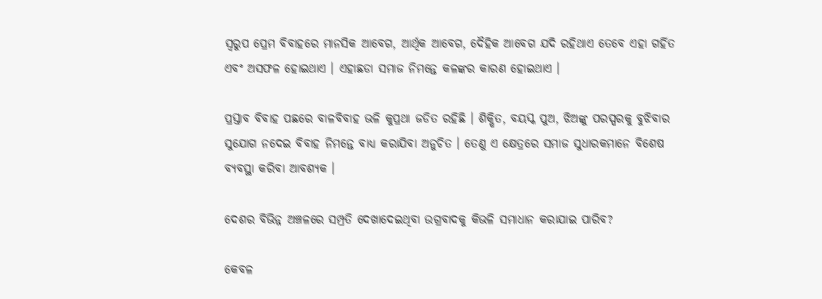ସ୍ୱରୁପ ପ୍ରେମ ବିବାହରେ ମାନସିକ ଆବେଗ, ଆର୍ଥିକ ଆବେଗ, ଦୈହିକ ଆବେଗ ଯଦି ରହିଥାଏ ତେବେ ଏହା ଗର୍ହିତ ଏବଂ ଅସଫଳ ହୋଇଥାଏ । ଏହାଛଡା ସମାଜ ନିମନ୍ତେ କଳଙ୍କର କାରଣ ହୋଇଥାଏ ।

ପ୍ରସ୍ତାବ ବିବାହ ପଛରେ ବାଳବିବାହ ଭଳି କୁପ୍ରଥା ଜଡିତ ରହିଛି । ଶିକ୍ଷିତ, ବୟସ୍କ ପୁଅ, ଝିଅଙ୍କୁ ପରସ୍ପରକୁ ବୁଝିବାର ସୁଯୋଗ ନଦେଇ ବିବାହ ନିମନ୍ତେ ବାଧ୍ୟ କରାଯିବା ଅନୁଚିତ । ତେଣୁ ଏ କ୍ଷେତ୍ରରେ ସମାଜ ସୁଧାରକମାନେ ବିଶେଷ ବ୍ୟବସ୍ଥା କରିବା ଆବଶ୍ୟକ ।

ଦେଶର ବିଭିନ୍ନ ଅଞ୍ଚଳରେ ସମ୍ପ୍ରତି ଦେଖାଦେଇଥିବା ଉଗ୍ରବାଦକୁ କିଭଳି ସମାଧାନ କରାଯାଇ ପାରିବ?

କେବଳ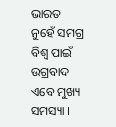ଭାରତ ନୁହେଁ ସମଗ୍ର ବିଶ୍ୱ ପାଇଁ ଉଗ୍ରବାଦ ଏବେ ମୁଖ୍ୟ ସମସ୍ୟା ।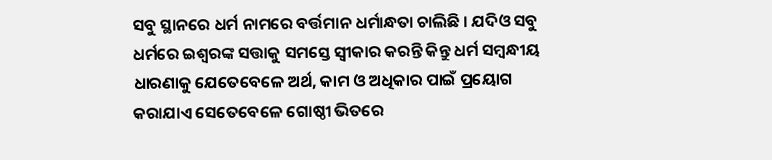ସବୁ ସ୍ଥାନରେ ଧର୍ମ ନାମରେ ବର୍ତ୍ତମାନ ଧର୍ମାନ୍ଧତା ଚାଲିଛି । ଯଦିଓ ସବୁ ଧର୍ମରେ ଇଶ୍ୱରଙ୍କ ସତ୍ତାକୁ ସମସ୍ତେ ସ୍ୱୀକାର କରନ୍ତି କିନ୍ତୁ ଧର୍ମ ସମ୍ବନ୍ଧୀୟ ଧାରଣାକୁ ଯେତେବେଳେ ଅର୍ଥ, କାମ ଓ ଅଧିକାର ପାଇଁ ପ୍ରୟୋଗ କରାଯାଏ ସେତେବେଳେ ଗୋଷ୍ଠୀ ଭିତରେ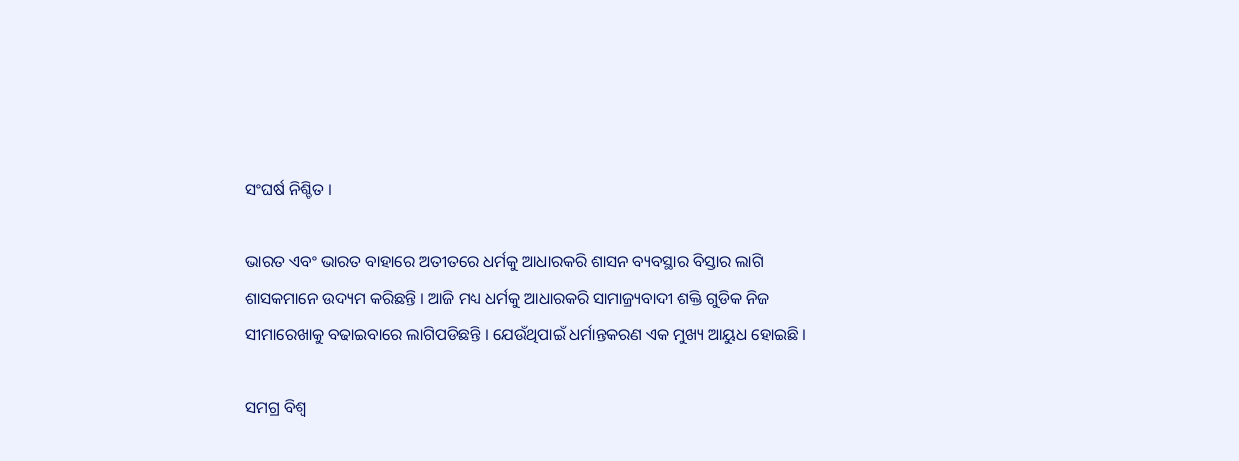ସଂଘର୍ଷ ନିଶ୍ଚିତ ।

ଭାରତ ଏବଂ ଭାରତ ବାହାରେ ଅତୀତରେ ଧର୍ମକୁ ଆଧାରକରି ଶାସନ ବ୍ୟବସ୍ଥାର ବିସ୍ତାର ଲାଗି ଶାସକମାନେ ଉଦ୍ୟମ କରିଛନ୍ତି । ଆଜି ମଧ୍ୟ ଧର୍ମକୁ ଆଧାରକରି ସାମାଜ୍ର୍ୟବାଦୀ ଶକ୍ତି ଗୁଡିକ ନିଜ ସୀମାରେଖାକୁ ବଢାଇବାରେ ଲାଗିପଡିଛନ୍ତି । ଯେଉଁଥିପାଇଁ ଧର୍ମାନ୍ତକରଣ ଏକ ମୁଖ୍ୟ ଆୟୁଧ ହୋଇଛି ।

ସମଗ୍ର ବିଶ୍ୱ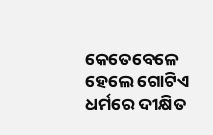କେତେବେଳେ ହେଲେ ଗୋଟିଏ ଧର୍ମରେ ଦୀକ୍ଷିତ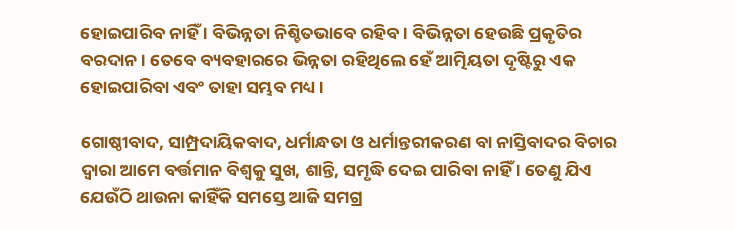ହୋଇପାରିବ ନାହିଁ । ବିଭିନ୍ନତା ନିଶ୍ଚିତଭାବେ ରହିବ । ବିଭିନ୍ନତା ହେଉଛି ପ୍ରକୃତିର ବରଦାନ । ତେବେ ବ୍ୟବହାରରେ ଭିନ୍ନତା ରହିଥିଲେ ହେଁ ଆତ୍ମିୟତା ଦୃଷ୍ଟିରୁ ଏକ ହୋଇପାରିବା ଏବଂ ତାହା ସମ୍ଭବ ମଧ୍ୟ ।

ଗୋଷ୍ଠୀବାଦ, ସାମ୍ପ୍ରଦାୟିକବାଦ, ଧର୍ମାନ୍ଧତା ଓ ଧର୍ମାନ୍ତରୀକରଣ ବା ନାସ୍ତିବାଦର ବିଚାର ଦ୍ୱାରା ଆମେ ବର୍ତ୍ତମାନ ବିଶ୍ୱକୁ ସୁଖ, ଶାନ୍ତି, ସମୃଦ୍ଧି ଦେଇ ପାରିବା ନାହିଁ । ତେଣୁ ଯିଏ ଯେଉଁଠି ଥାଉନା କାହିଁକି ସମସ୍ତେ ଆଜି ସମଗ୍ର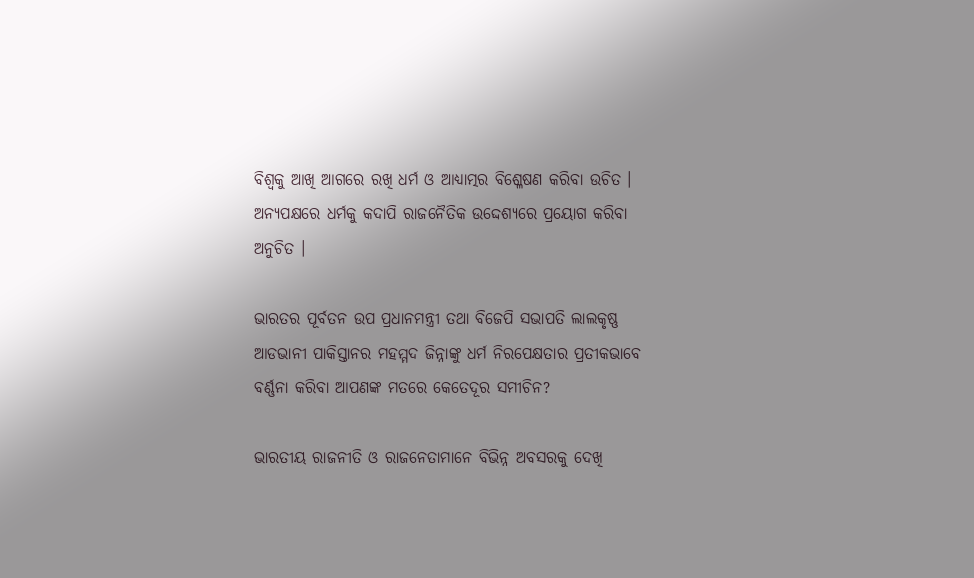ବିଶ୍ୱକୁ ଆଖି ଆଗରେ ରଖି ଧର୍ମ ଓ ଆଧ୍ୟାତ୍ମର ବିଶ୍ଳେଷଣ କରିବା ଉଚିତ । ଅନ୍ୟପକ୍ଷରେ ଧର୍ମକୁ କଦାପି ରାଜନୈତିକ ଉଦ୍ଦେଶ୍ୟରେ ପ୍ରୟୋଗ କରିବା ଅନୁଚିତ ।

ଭାରତର ପୂର୍ବତନ ଉପ ପ୍ରଧାନମନ୍ତ୍ରୀ ତଥା ବିଜେପି ସଭାପତି ଲାଲକୃଷ୍ଣ ଆଡଭାନୀ ପାକିସ୍ତାନର ମହମ୍ମଦ ଜିନ୍ନାଙ୍କୁ ଧର୍ମ ନିରପେକ୍ଷତାର ପ୍ରତୀକଭାବେ ବର୍ଣ୍ଣନା କରିବା ଆପଣଙ୍କ ମତରେ କେତେଦୂର ସମୀଚିନ?

ଭାରତୀୟ ରାଜନୀତି ଓ ରାଜନେତାମାନେ ବିଭିନ୍ନ ଅବସରକୁ ଦେଖି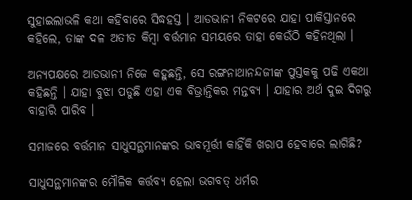ସୁହାଇଲାଭଳି କଥା କହିବାରେ ସିଦ୍ଧହସ୍ତ । ଆଡଭାନୀ ନିକଟରେ ଯାହା ପାକିସ୍ତାନରେ କହିଲେ, ତାଙ୍କ ଦଳ ଅତୀତ କିମ୍ବା ବର୍ତ୍ତମାନ ସମୟରେ ତାହା କେଉଁଠି କହିନଥିଲା ।

ଅନ୍ୟପକ୍ଷରେ ଆଡଭାନୀ ନିଜେ କହୁଛନ୍ତି, ସେ ରଙ୍ଗନାଥାନନ୍ଦଜୀଙ୍କ ପୁସ୍ତକକୁ ପଢି ଏକଥା କହିଛନ୍ତି । ଯାହା ବୁଝା ପଡୁଛି ଏହା ଏକ ବିଭ୍ରାନ୍ତିକର ମନ୍ତବ୍ୟ । ଯାହାର ଅର୍ଥ ଦୁଇ ଦିଗରୁ ବାହାରି ପାରିବ ।

ସମାଜରେ ବର୍ତ୍ତମାନ ସାଧୁସନ୍ଥମାନଙ୍କର ଭାବମୂର୍ତ୍ତୀ କାହିଁକି ଖରାପ ହେବାରେ ଲାଗିଛି?

ସାଧୁସନ୍ଥମାନଙ୍କର ମୌଳିକ କର୍ତ୍ତବ୍ୟ ହେଲା ଭଗବତ୍ ଧର୍ମର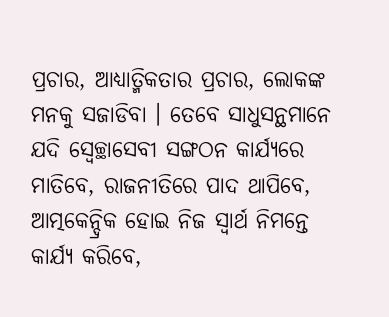ପ୍ରଚାର, ଆଧ୍ୟାତ୍ମିକତାର ପ୍ରଚାର, ଲୋକଙ୍କ ମନକୁ ସଜାଡିବା । ତେବେ ସାଧୁସନ୍ଥମାନେ ଯଦି ସ୍ୱେଚ୍ଛାସେବୀ ସଙ୍ଗଠନ କାର୍ଯ୍ୟରେ ମାତିବେ, ରାଜନୀତିରେ ପାଦ ଥାପିବେ, ଆତ୍ମକେନ୍ଦ୍ରିକ ହୋଇ ନିଜ ସ୍ୱାର୍ଥ ନିମନ୍ତେ କାର୍ଯ୍ୟ କରିବେ,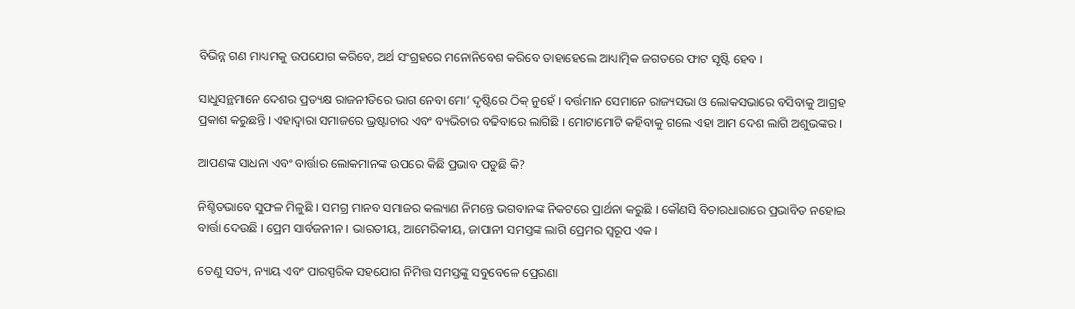ବିଭିନ୍ନ ଗଣ ମାଧ୍ୟମକୁ ଉପଯୋଗ କରିବେ, ଅର୍ଥ ସଂଗ୍ରହରେ ମନୋନିବେଶ କରିବେ ତାହାହେଲେ ଆଧ୍ୟାତ୍ମିକ ଜଗତରେ ଫାଟ ସୃଷ୍ଟି ହେବ ।

ସାଧୁସନ୍ଥମାନେ ଦେଶର ପ୍ରତ୍ୟକ୍ଷ ରାଜନୀତିରେ ଭାଗ ନେବା ମୋ’ ଦୃଷ୍ଟିରେ ଠିକ୍ ନୁହେଁ । ବର୍ତ୍ତମାନ ସେମାନେ ରାଜ୍ୟସଭା ଓ ଲୋକସଭାରେ ବସିବାକୁ ଆଗ୍ରହ ପ୍ରକାଶ କରୁଛନ୍ତି । ଏହାଦ୍ୱାରା ସମାଜରେ ଭ୍ରଷ୍ଟାଚାର ଏବଂ ବ୍ୟଭିଚାର ବଢିବାରେ ଲାଗିଛି । ମୋଟାମୋଟି କହିବାକୁ ଗଲେ ଏହା ଆମ ଦେଶ ଲାଗି ଅଶୁଭଙ୍କର ।

ଆପଣଙ୍କ ସାଧନା ଏବଂ ବାର୍ତ୍ତାର ଲୋକମାନଙ୍କ ଉପରେ କିଛି ପ୍ରଭାବ ପଡୁଛି କି?

ନିଶ୍ଚିତଭାବେ ସୁଫଳ ମିଳୁଛି । ସମଗ୍ର ମାନବ ସମାଜର କଲ୍ୟାଣ ନିମନ୍ତେ ଭଗବାନଙ୍କ ନିକଟରେ ପ୍ରାର୍ଥନା କରୁଛି । କୌଣସି ବିଚାରଧାରାରେ ପ୍ରଭାବିତ ନହୋଇ ବାର୍ତ୍ତା ଦେଉଛି । ପ୍ରେମ ସାର୍ବଜନୀନ । ଭାରତୀୟ, ଆମେରିକୀୟ, ଜାପାନୀ ସମସ୍ତଙ୍କ ଲାଗି ପ୍ରେମର ସ୍ୱରୂପ ଏକ ।

ତେଣୁ ସତ୍ୟ, ନ୍ୟାୟ ଏବଂ ପାରସ୍ପରିକ ସହଯୋଗ ନିମିତ୍ତ ସମସ୍ତଙ୍କୁ ସବୁବେଳେ ପ୍ରେରଣା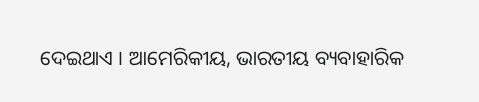ଦେଇଥାଏ । ଆମେରିକୀୟ, ଭାରତୀୟ ବ୍ୟବାହାରିକ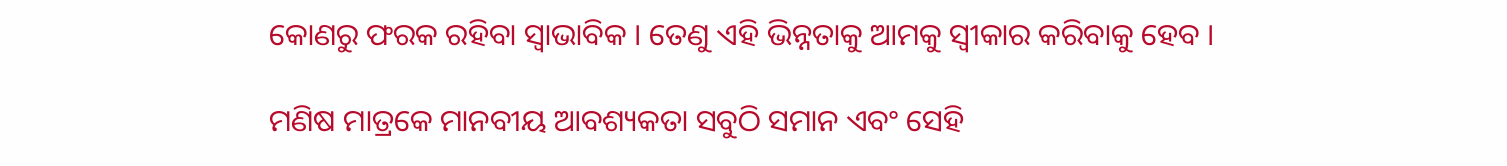କୋଣରୁ ଫରକ ରହିବା ସ୍ୱାଭାବିକ । ତେଣୁ ଏହି ଭିନ୍ନତାକୁ ଆମକୁ ସ୍ୱୀକାର କରିବାକୁ ହେବ ।

ମଣିଷ ମାତ୍ରକେ ମାନବୀୟ ଆବଶ୍ୟକତା ସବୁଠି ସମାନ ଏବଂ ସେହି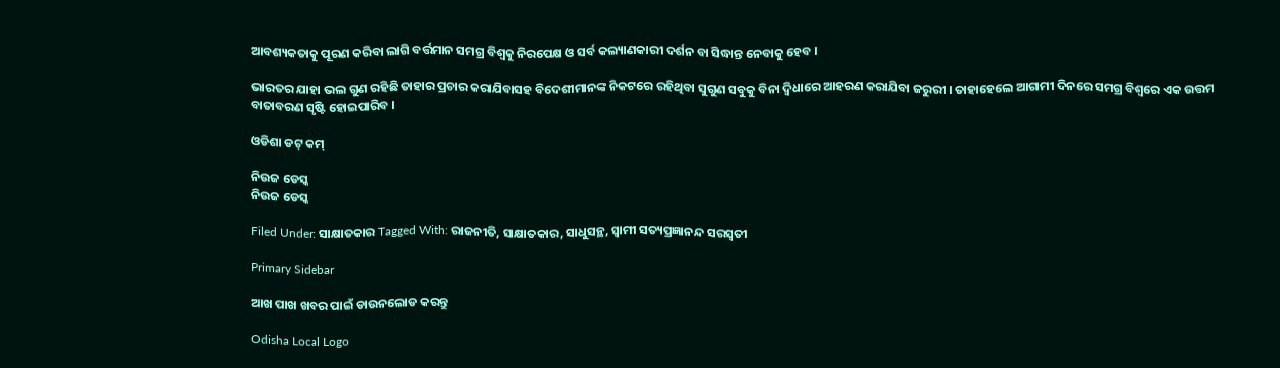ଆବଶ୍ୟକତାକୁ ପୂରଣ କରିବା ଲାଗି ବର୍ତ୍ତମାନ ସମଗ୍ର ବିଶ୍ୱକୁ ନିରପେକ୍ଷ ଓ ସର୍ବ କଲ୍ୟାଣକାରୀ ଦର୍ଶନ ବା ସିଦ୍ଧାନ୍ତ ନେବାକୁ ହେବ ।

ଭାରତର ଯାହା ଭଲ ଗୁଣ ରହିଛି ତାହାର ପ୍ରଚାର କରାଯିବାସହ ବିଦେଶୀମାନଙ୍କ ନିକଟରେ ରହିଥିବା ସୁଗୁଣ ସବୁକୁ ବିନା ଦ୍ୱିଧାରେ ଆହରଣ କରାଯିବା ଜରୁରୀ । ତାହାହେଲେ ଆଗାମୀ ଦିନରେ ସମଗ୍ର ବିଶ୍ୱରେ ଏକ ଉତ୍ତମ ବାତାବରଣ ସୃଷ୍ଟି ହୋଇପାରିବ ।

ଓଡିଶା ଡଟ୍ କମ୍

ନିଉଜ ଡେସ୍କ
ନିଉଜ ଡେସ୍କ

Filed Under: ସାକ୍ଷାତକାର Tagged With: ରାଜନୀତି, ସାକ୍ଷାତକାର, ସାଧୁସନ୍ଥ, ସ୍ୱାମୀ ସତ୍ୟପ୍ରଜ୍ଞାନନ୍ଦ ସରସ୍ୱତୀ

Primary Sidebar

ଆଖ ପାଖ ଖବର ପାଇଁ ଡାଉନଲୋଡ କରନ୍ତୁ

Odisha Local Logo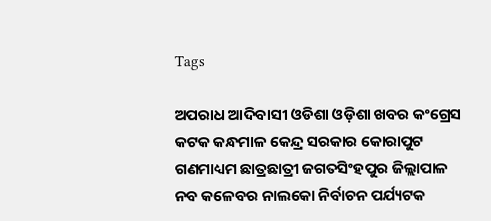Tags

ଅପରାଧ ଆଦିବାସୀ ଓଡିଶା ଓଡ଼ିଶା ଖବର କଂଗ୍ରେସ କଟକ କନ୍ଧମାଳ କେନ୍ଦ୍ର ସରକାର କୋରାପୁଟ ଗଣମାଧ୍ୟମ ଛାତ୍ରଛାତ୍ରୀ ଜଗତସିଂହପୁର ଜିଲ୍ଲାପାଳ ନବ କଳେବର ନାଲକୋ ନିର୍ବାଚନ ପର୍ଯ୍ୟଟକ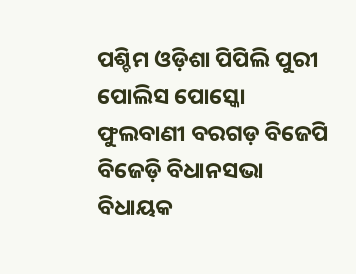ପଶ୍ଚିମ ଓଡ଼ିଶା ପିପିଲି ପୁରୀ ପୋଲିସ ପୋସ୍କୋ ଫୁଲବାଣୀ ବରଗଡ଼ ବିଜେପି ବିଜେଡ଼ି ବିଧାନସଭା ବିଧାୟକ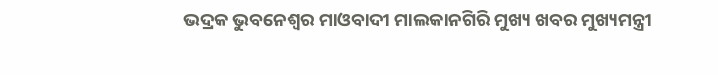ଭଦ୍ରକ ଭୁବନେଶ୍ୱର ମାଓବାଦୀ ମାଲକାନଗିରି ମୁଖ୍ୟ ଖବର ମୁଖ୍ୟମନ୍ତ୍ରୀ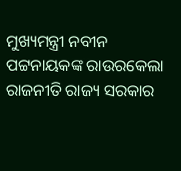ମୁଖ୍ୟମନ୍ତ୍ରୀ ନବୀନ ପଟ୍ଟନାୟକଙ୍କ ରାଉରକେଲା ରାଜନୀତି ରାଜ୍ୟ ସରକାର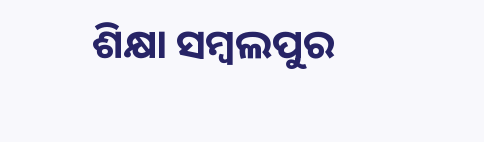ଶିକ୍ଷା ସମ୍ବଲପୁର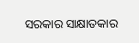ସରକାର ସାକ୍ଷାତକାର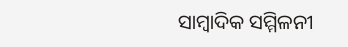ସାମ୍ବାଦିକ ସମ୍ମିଳନୀ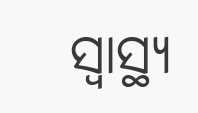ସ୍ୱାସ୍ଥ୍ୟ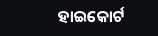ହାଇକୋର୍ଟ